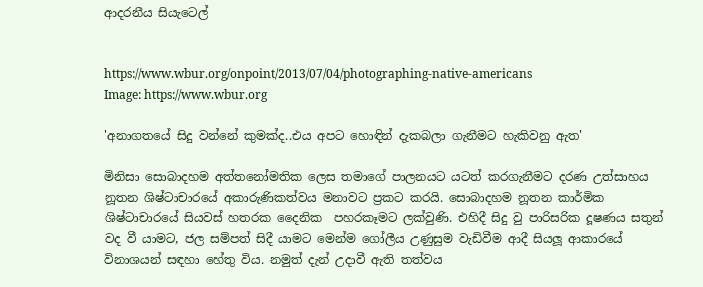ආදරනීය සියැටෙල්


https://www.wbur.org/onpoint/2013/07/04/photographing-native-americans
Image: https://www.wbur.org

'අනාගතයේ සිදු වන්නේ කුමක්ද..එය අපට හොඳින් දැකබලා ගැනීමට හැකිවනු ඇත'

මිනිසා සොබාදහම අත්තනෝමතික ලෙස තමාගේ පාලනයට යටත් කරගැනීමට දරණ උත්සාහය නූතන ශිෂ්ටාචාරයේ අකාරුණිකත්වය මනාවට ප්‍රකට කරයි. සොබාදහම නූතන කාර්මික ශිෂ්ටාචාරයේ සියවස් හතරක දෛනික  පහරකෑමට ලක්වුණි. එහිදී සිදු වු පාරිසරික දූෂණය සතුන් වද වී යාමට, ජල සම්පත් සිදී යාමට මෙන්ම ගෝලීය උණුසුම වැඩිවීම ආදී සියලූ ආකාරයේ විනාශයන් සඳහා හේතු විය. නමුත් දැන් උදාවී ඇති තත්වය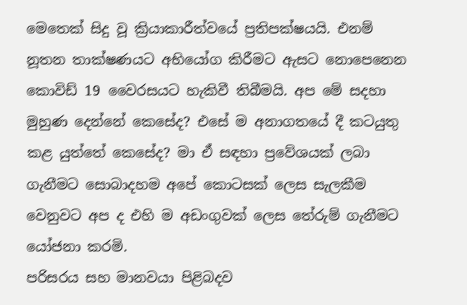මෙතෙක් සිදු වූ ක්‍රියාකාරීත්වයේ ප්‍රතිපක්ෂයයි. එනම් නූතන තාක්ෂණයට අභියෝග කිරීමට ඇසට නොපෙනෙන කොවිඩ් 19 වෛරසයට හැකිවී තිබීමයි. අප මේ සදහා මුහුණ දෙන්නේ කෙසේද? එසේ ම අනාගතයේ දී කටයුතු කළ යුත්තේ කෙසේද? මා ඒ සඳහා ප්‍රවේශයක් ලබා ගැනීමට සොබාදහම අපේ කොටසක් ලෙස සැලකීම වෙනුවට අප ද එහි ම අඩංගුවක් ලෙස තේරුම් ගැනීමට යෝජනා කරමි.
පරිසරය සහ මානවයා පිළිබදව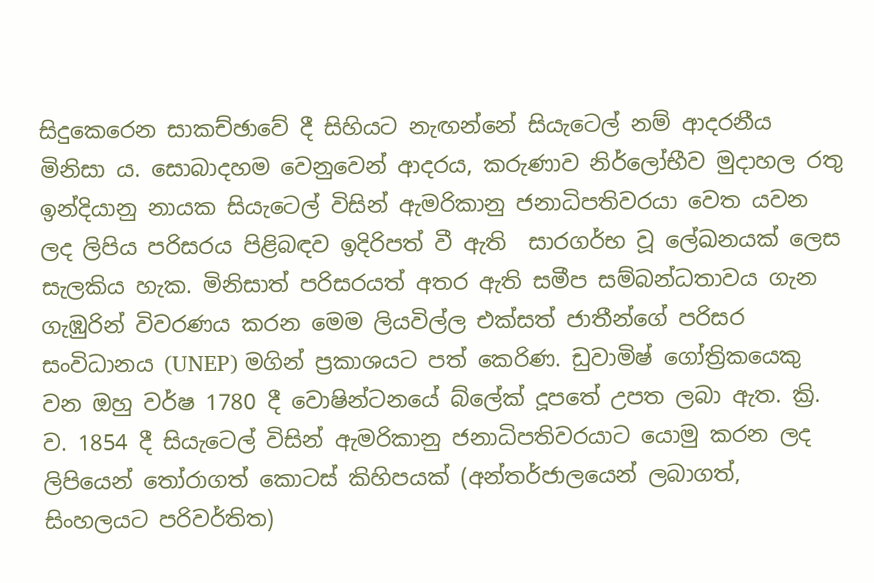සිදුකෙරෙන සාකච්ඡාවේ දී සිහියට නැඟන්නේ සියැටෙල් නම් ආදරනීය මිනිසා ය. සොබාදහම වෙනුවෙන් ආදරය, කරුණාව නිර්ලෝභීව මුදාහල රතු ඉන්දියානු නායක සියැටෙල් විසින් ඇමරිකානු ජනාධිපතිවරයා වෙත යවන ලද ලිපිය පරිසරය පිළිබඳව ඉදිරිපත් වී ඇති  සාරගර්භ වූ ලේඛනයක් ලෙස සැලකිය හැක. මිනිසාත් පරිසරයත් අතර ඇති සමීප සම්බන්ධතාවය ගැන ගැඹුරින් විවරණය කරන මෙම ලියවිල්ල එක්සත් ජාතීන්ගේ පරිසර සංවිධානය (UNEP) මගින් ප්‍රකාශයට පත් කෙරිණ. ඩුවාමිෂ් ගෝත්‍රිකයෙකු වන ඔහු වර්ෂ 1780 දී වොෂින්ටනයේ බ්ලේක් දූපතේ උපත ලබා ඇත. ක්‍රි. ව. 1854 දී සියැටෙල් විසින් ඇමරිකානු ජනාධිපතිවරයාට යොමු කරන ලද ලිපියෙන් තෝරාගත් කොටස් කිහිපයක් (අන්තර්ජාලයෙන් ලබාගත්, සිංහලයට පරිවර්තිත)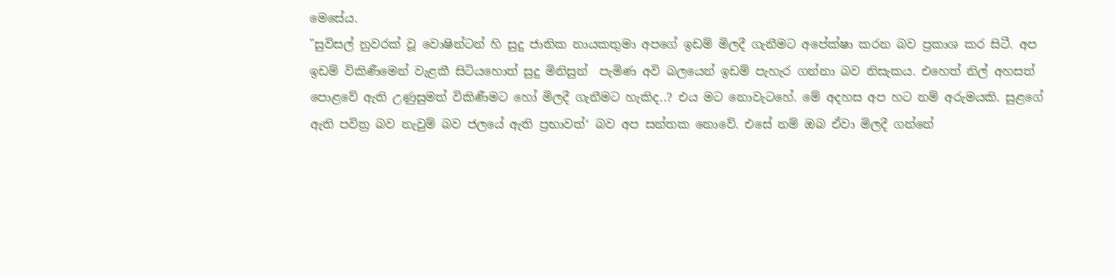මෙසේය.
"සුවිසල් නුවරක් වූ වොෂින්ටන් හි සුදු ජාතික නායකතුමා අපගේ ඉඩම් මිලදී ගැනීමට අපේක්ෂා කරන බව ප්‍රකාශ කර සිටී. අප ඉඩම් විකිණීමෙන් වැළකී සිටියහොත් සුදු මිනිසුන්  පැමිණ අවි බලයෙන් ඉඩම් පැහැර ගන්නා බව නිසැකය. එහෙත් නිල් අහසත් පොළවේ ඇති උණුසුමත් විකිණීමට හෝ මිලදී ගැනීමට හැකිද..? එය මට නොවැටහේ. මේ අදහස අප හට නම් අරුමයකි. සුළගේ ඇති පවිත්‍ර බව නැවුම් බව ජලයේ ඇති ප්‍රභාවත්‘ බව අප සන්තක නොවේ. එසේ නම් ඔබ ඒවා මිලදී ගන්නේ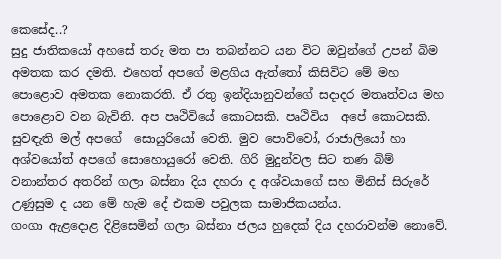කෙසේද..?
සුදු ජාතිකයෝ අහසේ තරු මත පා තබන්නට යන විට ඔවුන්ගේ උපන් බිම අමතක කර දමති. එහෙත් අපගේ මළගිය ඇත්තෝ කිසිවිට මේ මහ පොළොව අමතක නොකරති. ඒ රතු ඉන්දියානුවන්ගේ සදාදර මතෘත්වය මහ පොළොව වන බැවිනි. අප පෘථිවියේ කොටසකි. පෘථිවිය  අපේ කොටසකි. සුවඳැති මල් අපගේ  සොයුරියෝ වෙති. මුව පොව්වෝ, රාජාලියෝ හා අශ්වයෝත් අපගේ සොහොයුරෝ වෙති. ගිරි මුදුන්වල සිට තණ බිම් වනාන්තර අතරින් ගලා බස්නා දිය දහරා ද අශ්වයාගේ සහ මිනිස් සිරුරේ උණුසුම ද යන මේ හැම දේ එකම පවුලක සාමාජිකයන්ය.
ගංගා ඇළදොළ දිළිසෙමින් ගලා බස්නා ජලය හුදෙක් දිය දහරාවන්ම නොවේ.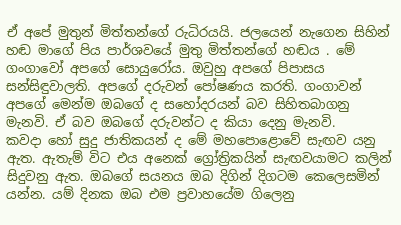ඒ අපේ මුතුන් මිත්තන්ගේ රුධිරයයි. ජලයෙන් නැගෙන සිහින් හඬ මාගේ පිය පාර්ශවයේ මුතු මිත්තන්ගේ හඬය . මේ ගංගාවෝ අපගේ සොයුරෝය. ඔවුහු අපගේ පිපාසය සන්සිඳුවාලති. අපගේ දරුවන් පෝෂණය කරති. ගංගාවන් අපගේ මෙන්ම ඔබගේ ද සහෝදරයන් බව සිහිතබාගනු මැනවි. ඒ බව ඔබගේ දරුවන්ට ද කියා දෙනු මැනවි.
කවදා හෝ සුදු ජාතිකයන් ද මේ මහපොළොවේ සැඟව යනු ඇත. ඇතැම් විට එය අනෙක් ග්‍රෝත්‍රිකයින් සැඟවයාමට කලින් සිදුවනු ඇත. ඔබගේ සයනය ඔබ දිගින් දිගටම කෙලෙසමින් යන්න. යම් දිනක ඔබ එම ප්‍රවාහයේම ගිලෙනු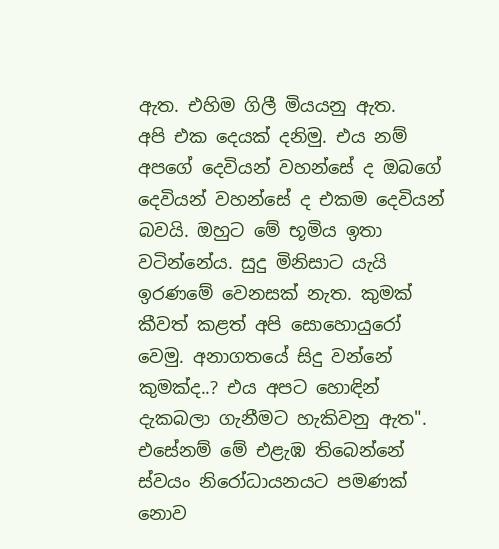ඇත. එහිම ගිලී මියයනු ඇත.
අපි එක දෙයක් දනිමු. එය නම් අපගේ දෙවියන් වහන්සේ ද ඔබගේ දෙවියන් වහන්සේ ද එකම දෙවියන් බවයි. ඔහුට මේ භූමිය ඉතා වටින්නේය. සුදු මිනිසාට යැයි ඉරණමේ වෙනසක් නැත. කුමක්  කීවත් කළත් අපි සොහොයුරෝ වෙමු. අනාගතයේ සිදු වන්නේ කුමක්ද..? එය අපට හොඳින් දැකබලා ගැනීමට හැකිවනු ඇත".
එසේනම් මේ එළැඹ තිබෙන්නේ ස්වයං නිරෝධායනයට පමණක් නොව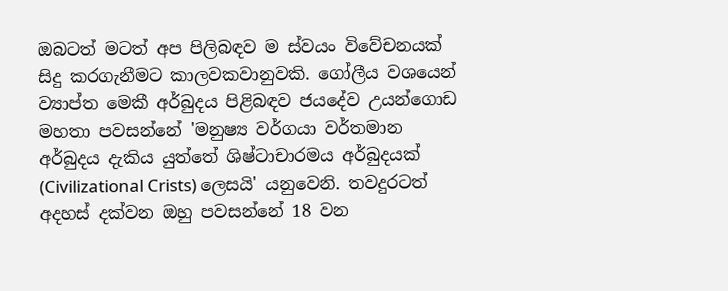ඔබටත් මටත් අප පිලිබඳව ම ස්වයං විවේචනයක් සිදු කරගැනීමට කාලවකවානුවකි. ගෝලීය වශයෙන් ව්‍යාප්ත මෙකී අර්බුදය පිළිබඳව ජයදේව උයන්ගොඩ මහතා පවසන්නේ 'මනුෂ්‍ය වර්ගයා වර්තමාන අර්බුදය දැකිය යුත්තේ ශිෂ්ටාචාරමය අර්බුදයක් (Civilizational Crists) ලෙසයි' යනුවෙනි. තවදුරටත් අදහස් දක්වන ඔහු පවසන්නේ 18 වන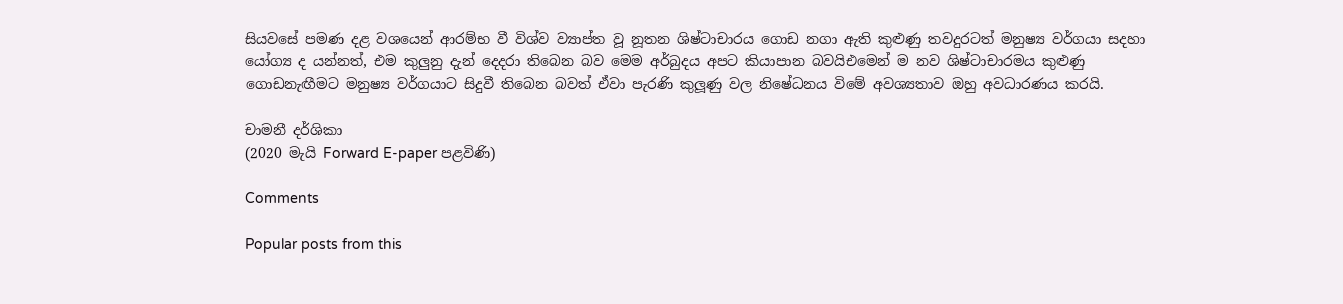සියවසේ පමණ දළ වශයෙන් ආරම්භ වී විශ්ව ව්‍යාප්ත වූ නූතන ශිෂ්ටාචාරය ගොඩ නගා ඇති කුළුණු තවදුරටත් මනුෂ්‍ය වර්ගයා සදහා යෝග්‍ය ද යන්නත්, එම කුලුනු දැන් දෙදරා තිබෙන බව මෙම අර්බුදය අපට කියාපාන බවයිඑමෙන් ම නව ශිෂ්ටාචාරමය කුළුණු ගොඩනැඟීමට මනුෂ්‍ය වර්ගයාට සිදුවී තිබෙන බවත් ඒවා පැරණි කුලූණු වල නිෂේධනය විමේ අවශ්‍යතාව ඔහු අවධාරණය කරයි.

චාමනී දර්ශිකා
(2020 මැයි Forward E-paper පළවිණි)

Comments

Popular posts from this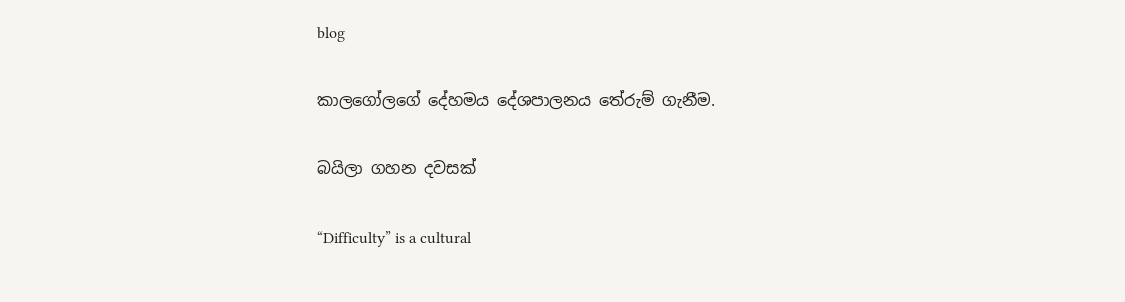blog

කාලගෝලගේ දේහමය දේශපාලනය තේරුම් ගැනීම.

බයිලා ගහන දවසක්

“Difficulty” is a cultural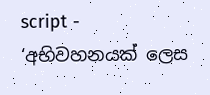script - ‘අභිවහනයක් ලෙස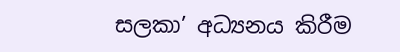සලකා’ අධ්‍යනය කිරීම